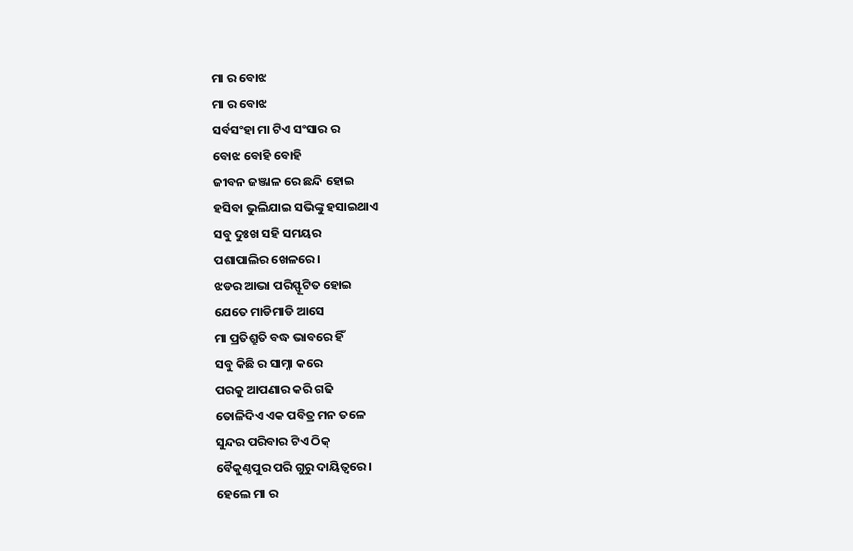ମା ର ବୋଝ
ମା ର ବୋଝ
ସର୍ବସଂହା ମା ଟିଏ ସଂସାର ର
ବୋଝ ବୋହି ବୋହି
ଜୀବନ ଜଞ୍ଜାଳ ରେ ଛନ୍ଦି ହୋଇ
ହସିବା ଭୁଲିଯାଇ ସଭିଙ୍କୁ ହସାଇଥାଏ
ସବୁ ଦୁଃଖ ସହି ସମୟର
ପଶାପାଲିର ଖେଳରେ।
ଝଡର ଆଭା ପରିସ୍ଫୂଟିତ ହୋଇ
ଯେତେ ମାଡିମାଡି ଆସେ
ମା ପ୍ରତିଶ୍ରୁତି ବଦ୍ଧ ଭାବରେ ହିଁ
ସବୁ କିଛି ର ସାମ୍ନା କରେ
ପରକୁ ଆପଣାର କରି ଗଢି
ତୋଳିଦିଏ ଏକ ପବିତ୍ର ମନ ତଳେ
ସୁନ୍ଦର ପରିବାର ଟିଏ ଠିକ୍
ବୈକୁଣ୍ଠପୁର ପରି ଗୁରୁ ଦାୟିତ୍ଵରେ।
ହେଲେ ମା ର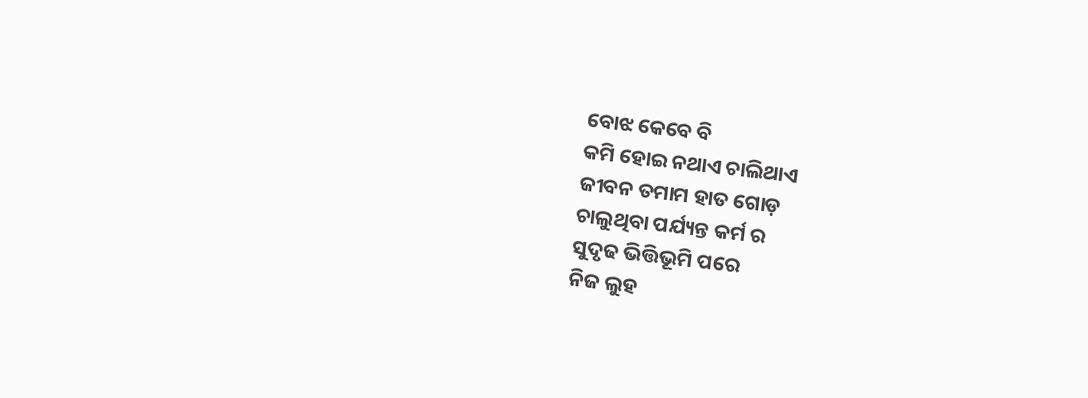ବୋଝ କେବେ ବି
କମି ହୋଇ ନଥାଏ ଚାଲିଥାଏ
ଜୀବନ ତମାମ ହାତ ଗୋଡ଼
ଚାଲୁଥିବା ପର୍ଯ୍ୟନ୍ତ କର୍ମ ର
ସୁଦୃଢ ଭିତ୍ତିଭୂମି ପରେ
ନିଜ ଲୁହ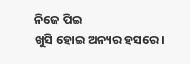ନିଜେ ପିଇ
ଖୁସି ହୋଇ ଅନ୍ୟର ହସରେ।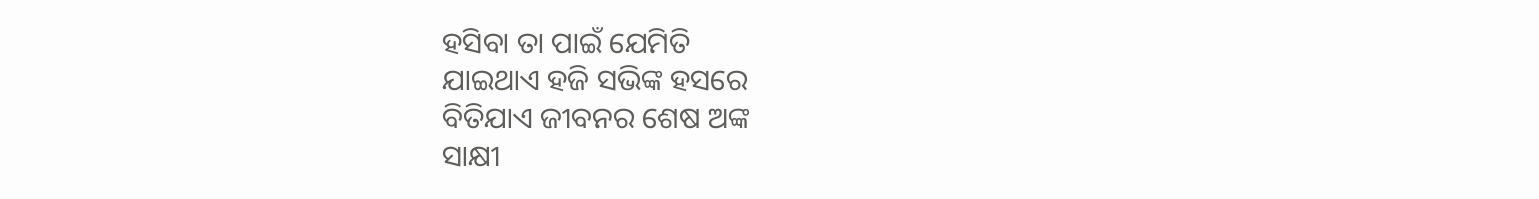ହସିବା ତା ପାଇଁ ଯେମିତି
ଯାଇଥାଏ ହଜି ସଭିଙ୍କ ହସରେ
ବିତିଯାଏ ଜୀବନର ଶେଷ ଅଙ୍କ
ସାକ୍ଷୀ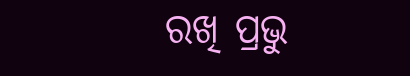ରଖି ପ୍ରଭୁ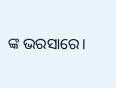ଙ୍କ ଭରସାରେ।